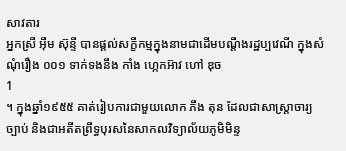សាវតារ
អ្នកស្រី អ៊ឹម ស៊ុន្ទី បានផ្តល់សក្ខីកម្មក្នុងនាមជាដើមបណ្តឹងរដ្ឋប្បវេណី ក្នុងសំណុំរឿង ០០១ ទាក់ទងនឹង កាំង ហ្កេកអ៊ាវ ហៅ ឌុច
1
។ ក្នុងឆ្នាំ១៩៥៥ គាត់រៀបការជាមួយលោក ភឹង តុន ដែលជាសាស្ត្រាចារ្យច្បាប់ និងជាអតីតព្រឹទ្ធបុរសនៃសាកលវិទ្យាល័យភូមិមិន្ទ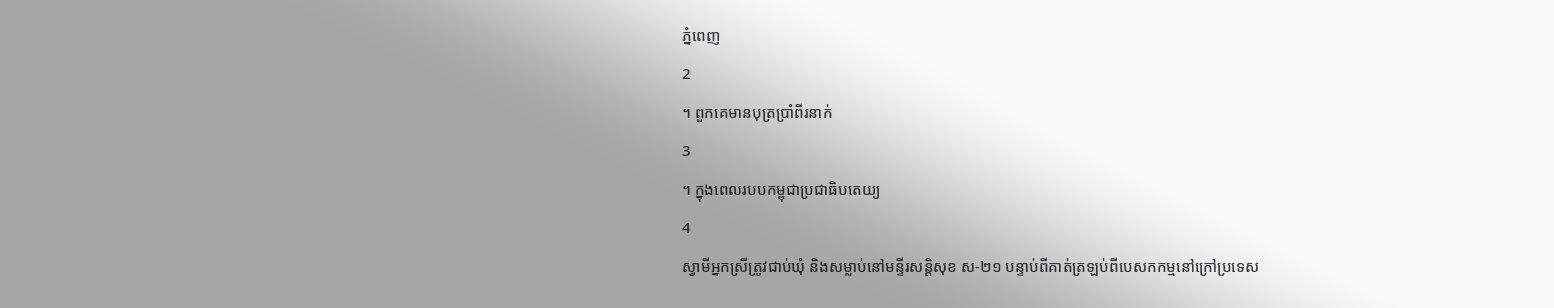ភ្នំពេញ
2
។ ពួកគេមានបុត្រប្រាំពីរនាក់
3
។ ក្នុងពេលរបបកម្ពុជាប្រជាធិបតេយ្យ
4
ស្វាមីអ្នកស្រីត្រូវជាប់ឃុំ និងសម្លាប់នៅមន្ទីរសន្តិសុខ ស-២១ បន្ទាប់ពីគាត់ត្រឡប់ពីបេសកកម្មនៅក្រៅប្រទេស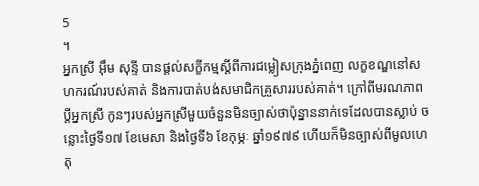5
។
អ្នកស្រី អ៊ឹម សុន្ទី បានផ្តល់សក្ខីកម្មស្តីពីការជម្លៀសក្រុងភ្នំពេញ លក្ខខណ្ឌនៅសហករណ៍របស់គាត់ និងការបាត់បង់សមាជិកគ្រួសាររបស់គាត់។ ក្រៅពីមរណភាពប្តីអ្នកស្រី កូនៗរបស់អ្នកស្រីមួយចំនួនមិនច្បាស់ថាប៉ុន្នាននាក់ទេដែលបានស្លាប់ ចន្លោះថ្ងៃទី១៧ ខែមេសា និងថ្ងៃទី៦ ខែកុម្ភៈ ឆ្នាំ១៩៧៩ ហើយក៏មិនច្បាស់ពីមូលហេតុ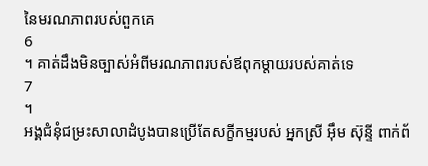នៃមរណភាពរបស់ពួកគេ
6
។ គាត់ដឹងមិនច្បាស់អំពីមរណភាពរបស់ឪពុកម្តាយរបស់គាត់ទេ
7
។
អង្គជំនុំជម្រះសាលាដំបូងបានប្រើតែសក្ខីកម្មរបស់ អ្នកស្រី អ៊ឹម ស៊ុន្ទី ពាក់ព័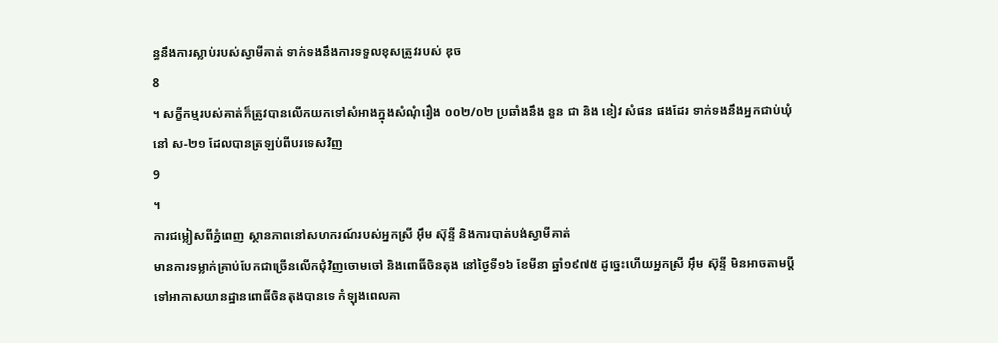ន្ធនឹងការស្លាប់របស់ស្វាមីគាត់ ទាក់ទងនឹងការទទួលខុសត្រូវរបស់ ឌុច
8
។ សក្ខីកម្មរបស់គាត់ក៏ត្រូវបានលើកយកទៅសំអាងក្នុងសំណុំរឿង ០០២/០២ ប្រឆាំងនឹង នួន ជា និង ខៀវ សំផន ផងដែរ ទាក់ទងនឹងអ្នកជាប់ឃុំនៅ ស-២១ ដែលបានត្រឡប់ពីបរទេសវិញ
9
។
ការជម្លៀសពីភ្នំពេញ ស្ថានភាពនៅសហករណ៍របស់អ្នកស្រី អ៊ឹម ស៊ុន្ទី និងការបាត់បង់ស្វាមីគាត់
មានការទម្លាក់គ្រាប់បែកជាច្រើនលើកជុំវិញចោមចៅ និងពោធិ៍ចិនតុង នៅថ្ងៃទី១៦ ខែមីនា ឆ្នាំ១៩៧៥ ដូច្នេះហើយអ្នកស្រី អ៊ឹម ស៊ុន្ទី មិនអាចតាមប្តីទៅអាកាសយានដ្ឋានពោធិ៍ចិនតុងបានទេ កំឡុងពេលគា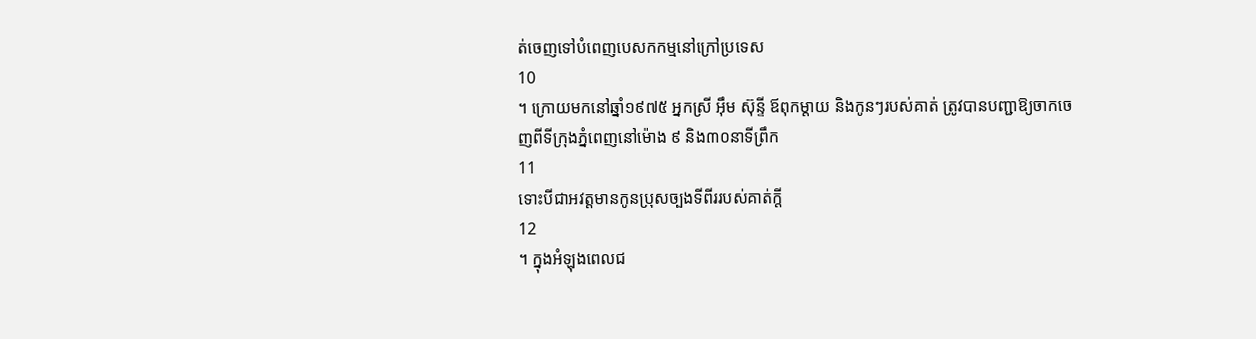ត់ចេញទៅបំពេញបេសកកម្មនៅក្រៅប្រទេស
10
។ ក្រោយមកនៅឆ្នាំ១៩៧៥ អ្នកស្រី អ៊ឹម ស៊ុន្ទី ឪពុកម្តាយ និងកូនៗរបស់គាត់ ត្រូវបានបញ្ជាឱ្យចាកចេញពីទីក្រុងភ្នំពេញនៅម៉ោង ៩ និង៣០នាទីព្រឹក
11
ទោះបីជាអវត្តមានកូនប្រុសច្បងទីពីររបស់គាត់ក្តី
12
។ ក្នុងអំឡុងពេលជ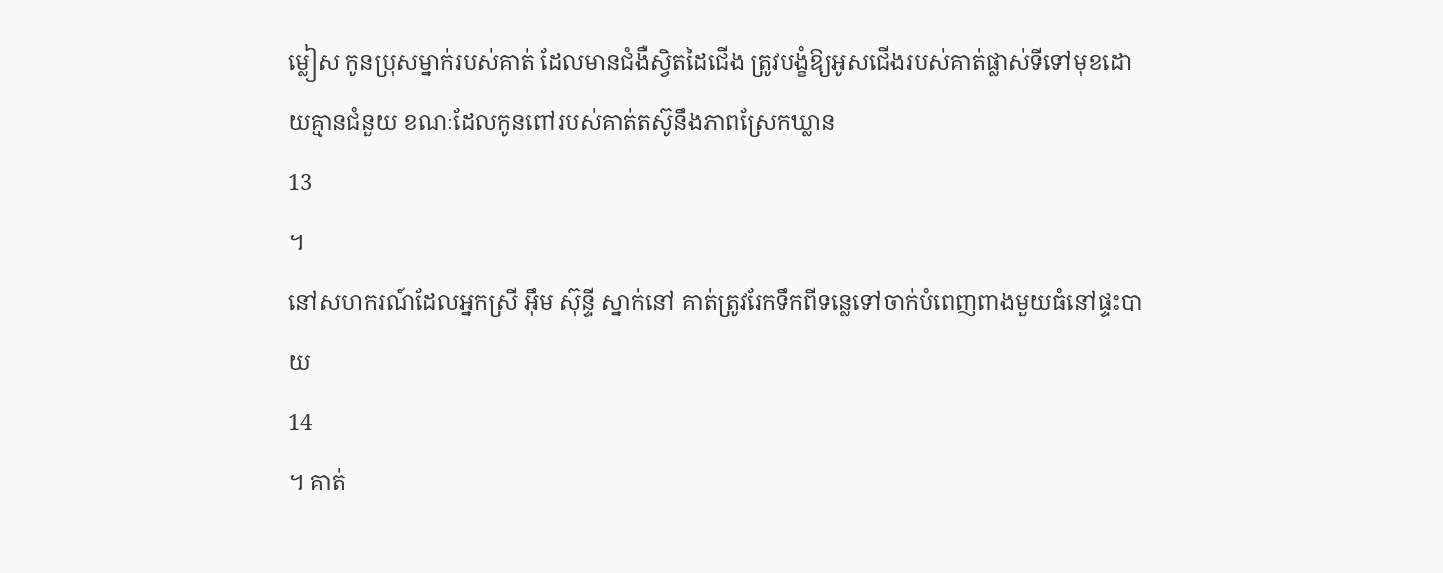ម្លៀស កូនប្រុសម្នាក់របស់គាត់ ដែលមានជំងឺស្វិតដៃជើង ត្រូវបង្ខំឱ្យអូសជើងរបស់គាត់ផ្លាស់ទីទៅមុខដោយគ្មានជំនួយ ខណៈដែលកូនពៅរបស់គាត់តស៊ូនឹងភាពស្រែកឃ្លាន
13
។
នៅសហករណ៍ដែលអ្នកស្រី អ៊ឹម ស៊ុន្ទី ស្នាក់នៅ គាត់ត្រូវរែកទឹកពីទន្លេទៅចាក់បំពេញពាងមួយធំនៅផ្ទះបាយ
14
។ គាត់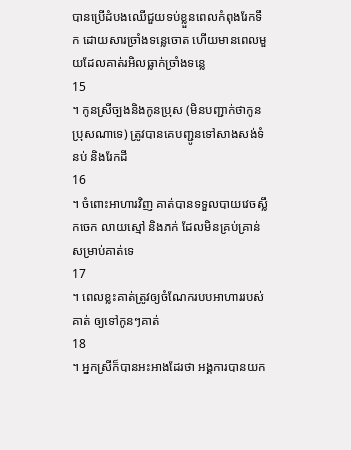បានប្រើដំបងឈើជួយទប់ខ្លួនពេលកំពុងរែកទឹក ដោយសារច្រាំងទន្លេចោត ហើយមានពេលមួយដែលគាត់រអិលធ្លាក់ច្រាំងទន្លេ
15
។ កូនស្រីច្បងនិងកូនប្រុស (មិនបញ្ជាក់ថាកូនប្រុសណាទេ) ត្រូវបានគេបញ្ជូនទៅសាងសង់ទំនប់ និងរែកដី
16
។ ចំពោះអាហារវិញ គាត់បានទទួលបាយវេចស្លឹកចេក លាយស្មៅ និងភក់ ដែលមិនគ្រប់គ្រាន់សម្រាប់គាត់ទេ
17
។ ពេលខ្លះគាត់ត្រូវឲ្យចំណែករបបអាហាររបស់គាត់ ឲ្យទៅកូនៗគាត់
18
។ អ្នកស្រីក៏បានអះអាងដែរថា អង្គការបានយក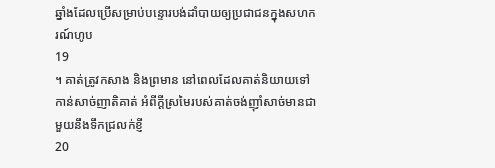ឆ្នាំងដែលប្រើសម្រាប់បន្ទោរបង់ដាំបាយឲ្យប្រជាជនក្នុងសហករណ៍ហូប
19
។ គាត់ត្រូវកសាង និងព្រមាន នៅពេលដែលគាត់និយាយទៅកាន់សាច់ញាតិគាត់ អំពីក្តីស្រមៃរបស់គាត់ចង់ញ៉ាំសាច់មានជាមួយនឹងទឹកជ្រលក់ខ្ញី
20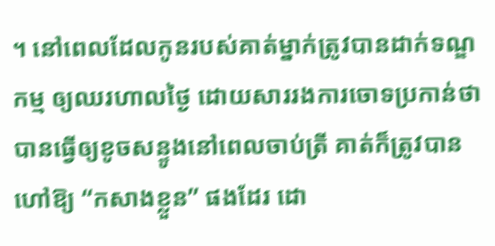។ នៅពេលដែលកូនរបស់គាត់ម្នាក់ត្រូវបានដាក់ទណ្ឌកម្ម ឲ្យឈរហាលថ្ងៃ ដោយសាររងការចោទប្រកាន់ថា បានធ្វើឲ្យខូចសន្ទូងនៅពេលចាប់ត្រី គាត់ក៏ត្រូវបានហៅឱ្យ “កសាងខ្លួន” ផងដែរ ដោ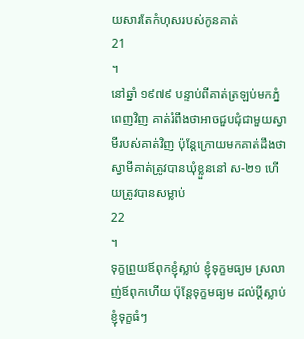យសារតែកំហុសរបស់កូនគាត់
21
។
នៅឆ្នាំ ១៩៧៩ បន្ទាប់ពីគាត់ត្រឡប់មកភ្នំពេញវិញ គាត់រំពឹងថាអាចជួបជុំជាមួយស្វាមីរបស់គាត់វិញ ប៉ុន្តែក្រោយមកគាត់ដឹងថា ស្វាមីគាត់ត្រូវបានឃុំខ្លួននៅ ស-២១ ហើយត្រូវបានសម្លាប់
22
។
ទុក្ខព្រួយឪពុកខ្ញុំស្លាប់ ខ្ញុំទុក្ខមធ្យម ស្រលាញ់ឪពុកហើយ ប៉ុន្តែទុក្ខមធ្យម ដល់ប្តីស្លាប់ ខ្ញុំទុក្ខធំៗ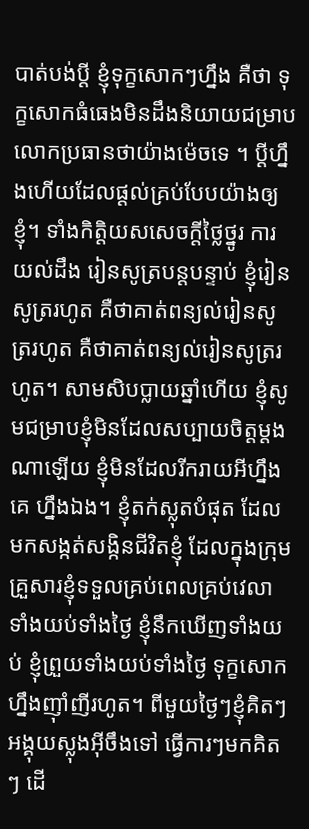បាត់បង់ប្តី ខ្ញុំទុក្ខសោកៗហ្នឹង គឺថា ទុក្ខសោកធំធេងមិនដឹងនិយាយជម្រាបលោកប្រធានថាយ៉ាងម៉េចទេ ។ ប្តីហ្នឹងហើយដែលផ្តល់គ្រប់បែបយ៉ាងឲ្យខ្ញុំ។ ទាំងកិត្តិយសសេចក្តីថ្លៃថ្នូរ ការយល់ដឹង រៀនសូត្របន្តបន្ទាប់ ខ្ញុំរៀនសូត្ររហូត គឺថាគាត់ពន្យល់រៀនសូត្ររហូត គឺថាគាត់ពន្យល់រៀនសូត្ររហូត។ សាមសិបប្លាយឆ្នាំហើយ ខ្ញុំសូមជម្រាបខ្ញុំមិនដែលសប្បាយចិត្តម្តងណាឡើយ ខ្ញុំមិនដែលរីករាយអីហ្នឹងគេ ហ្នឹងឯង។ ខ្ញុំតក់ស្លុតបំផុត ដែលមកសង្កត់សង្កិនជីវិតខ្ញុំ ដែលក្នុងក្រុមគ្រួសារខ្ញុំទទួលគ្រប់ពេលគ្រប់វេលាទាំងយប់ទាំងថ្ងៃ ខ្ញុំនឹកឃើញទាំងយប់ ខ្ញុំព្រួយទាំងយប់ទាំងថ្ងៃ ទុក្ខសោកហ្នឹងញ៉ាំញីរហូត។ ពីមួយថ្ងៃៗខ្ញុំគិតៗអង្គុយស្លុងអ៊ីចឹងទៅ ធ្វើការៗមកគិតៗ ដើ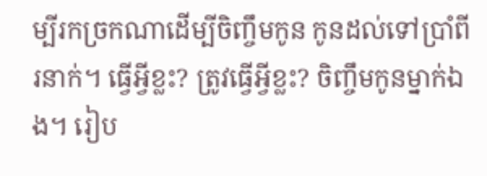ម្បីរកច្រកណាដើម្បីចិញ្ចឹមកូន កូនដល់ទៅប្រាំពីរនាក់។ ធ្វើអ្វីខ្លះ? ត្រូវធ្វើអ្វីខ្លះ? ចិញ្ចឹមកូនម្នាក់ឯង។ រៀប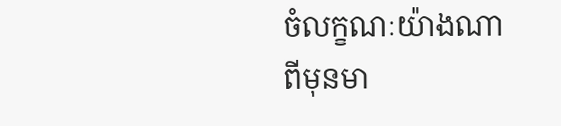ចំលក្ខណៈយ៉ាងណាពីមុនមា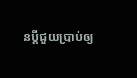នប្តីជួយប្រាប់ឲ្យ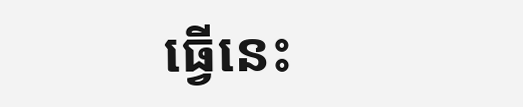ធ្វើនេះ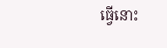ធ្វើនោះ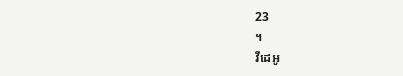23
។
វីដេអូ